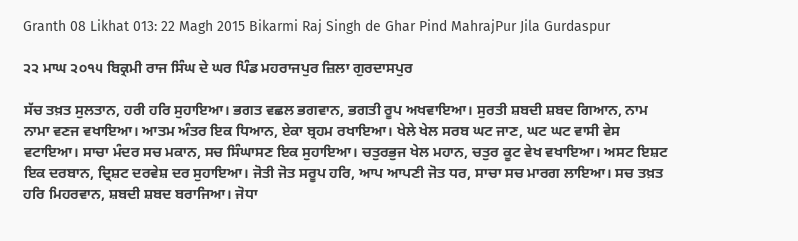Granth 08 Likhat 013: 22 Magh 2015 Bikarmi Raj Singh de Ghar Pind MahrajPur Jila Gurdaspur

੨੨ ਮਾਘ ੨੦੧੫ ਬਿਕ੍ਰਮੀ ਰਾਜ ਸਿੰਘ ਦੇ ਘਰ ਪਿੰਡ ਮਹਰਾਜਪੁਰ ਜ਼ਿਲਾ ਗੁਰਦਾਸਪੁਰ

ਸੱਚ ਤਖ਼ਤ ਸੁਲਤਾਨ, ਹਰੀ ਹਰਿ ਸੁਹਾਇਆ। ਭਗਤ ਵਛਲ ਭਗਵਾਨ, ਭਗਤੀ ਰੂਪ ਅਖਵਾਇਆ। ਸੁਰਤੀ ਸ਼ਬਦੀ ਸ਼ਬਦ ਗਿਆਨ, ਨਾਮ ਨਾਮਾ ਵਣਜ ਵਖਾਇਆ। ਆਤਮ ਅੰਤਰ ਇਕ ਧਿਆਨ, ਏਕਾ ਬ੍ਰਹਮ ਰਖਾਇਆ। ਖੇਲੇ ਖੇਲ ਸਰਬ ਘਟ ਜਾਣ, ਘਟ ਘਟ ਵਾਸੀ ਵੇਸ ਵਟਾਇਆ। ਸਾਚਾ ਮੰਦਰ ਸਚ ਮਕਾਨ, ਸਚ ਸਿੰਘਾਸਣ ਇਕ ਸੁਹਾਇਆ। ਚਤੁਰਭੁਜ ਖੇਲ ਮਹਾਨ, ਚਤੁਰ ਕੂਟ ਵੇਖ ਵਖਾਇਆ। ਅਸਟ ਇਸ਼ਟ ਇਕ ਦਰਬਾਨ, ਦ੍ਰਿਸ਼ਟ ਦਰਵੇਸ਼ ਦਰ ਸੁਹਾਇਆ। ਜੋਤੀ ਜੋਤ ਸਰੂਪ ਹਰਿ, ਆਪ ਆਪਣੀ ਜੋਤ ਧਰ, ਸਾਚਾ ਸਚ ਮਾਰਗ ਲਾਇਆ। ਸਚ ਤਖ਼ਤ ਹਰਿ ਮਿਹਰਵਾਨ, ਸ਼ਬਦੀ ਸ਼ਬਦ ਬਰਾਜਿਆ। ਜੋਧਾ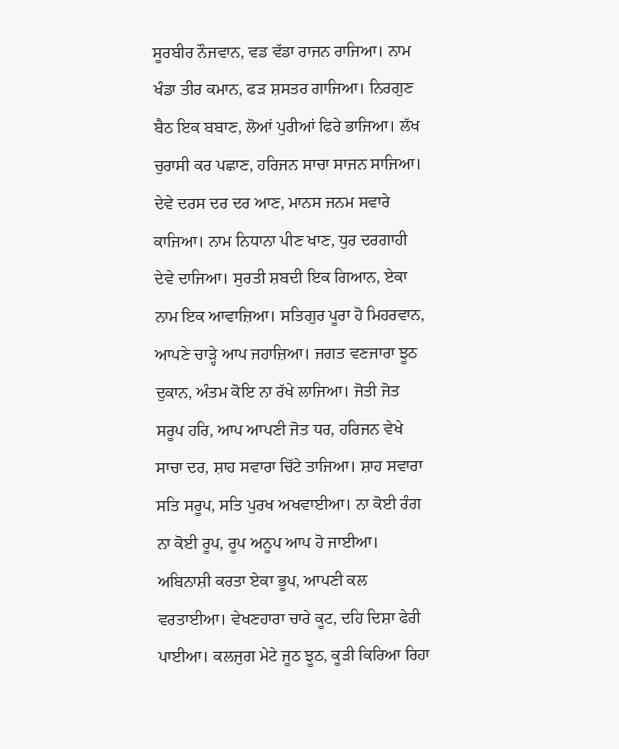ਸੂਰਬੀਰ ਨੌਜਵਾਨ, ਵਡ ਵੱਡਾ ਰਾਜਨ ਰਾਜਿਆ। ਨਾਮ ਖੰਡਾ ਤੀਰ ਕਮਾਨ, ਫੜ ਸ਼ਸਤਰ ਗਾਜਿਆ। ਨਿਰਗੁਣ ਬੈਠ ਇਕ ਬਬਾਣ, ਲੋਆਂ ਪੁਰੀਆਂ ਫਿਰੇ ਭਾਜਿਆ। ਲੱਖ ਚੁਰਾਸੀ ਕਰ ਪਛਾਣ, ਹਰਿਜਨ ਸਾਚਾ ਸਾਜਨ ਸਾਜਿਆ। ਦੇਵੇ ਦਰਸ ਦਰ ਦਰ ਆਣ, ਮਾਨਸ ਜਨਮ ਸਵਾਰੇ ਕਾਜਿਆ। ਨਾਮ ਨਿਧਾਨਾ ਪੀਣ ਖਾਣ, ਧੁਰ ਦਰਗਾਹੀ ਦੇਵੇ ਦਾਜਿਆ। ਸੁਰਤੀ ਸ਼ਬਦੀ ਇਕ ਗਿਆਨ, ਏਕਾ ਨਾਮ ਇਕ ਆਵਾਜ਼ਿਆ। ਸਤਿਗੁਰ ਪੂਰਾ ਹੋ ਮਿਹਰਵਾਨ, ਆਪਣੇ ਚਾੜ੍ਹੇ ਆਪ ਜਹਾਜ਼ਿਆ। ਜਗਤ ਵਣਜਾਰਾ ਝੂਠ ਦੁਕਾਨ, ਅੰਤਮ ਕੋਇ ਨਾ ਰੱਖੇ ਲਾਜਿਆ। ਜੋਤੀ ਜੋਤ ਸਰੂਪ ਹਰਿ, ਆਪ ਆਪਣੀ ਜੋਤ ਧਰ, ਹਰਿਜਨ ਵੇਖੇ ਸਾਚਾ ਦਰ, ਸ਼ਾਹ ਸਵਾਰਾ ਚਿੱਟੇ ਤਾਜਿਆ। ਸ਼ਾਹ ਸਵਾਰਾ ਸਤਿ ਸਰੂਪ, ਸਤਿ ਪੁਰਖ ਅਖਵਾਈਆ। ਨਾ ਕੋਈ ਰੰਗ ਨਾ ਕੋਈ ਰੂਪ, ਰੂਪ ਅਨੂਪ ਆਪ ਹੋ ਜਾਈਆ। ਅਬਿਨਾਸ਼ੀ ਕਰਤਾ ਏਕਾ ਭੂਪ, ਆਪਣੀ ਕਲ ਵਰਤਾਈਆ। ਵੇਖਣਹਾਰਾ ਚਾਰੇ ਕੂਟ, ਦਹਿ ਦਿਸ਼ਾ ਫੇਰੀ ਪਾਈਆ। ਕਲਜੁਗ ਮੇਟੇ ਜੂਠ ਝੂਠ, ਕੂੜੀ ਕਿਰਿਆ ਰਿਹਾ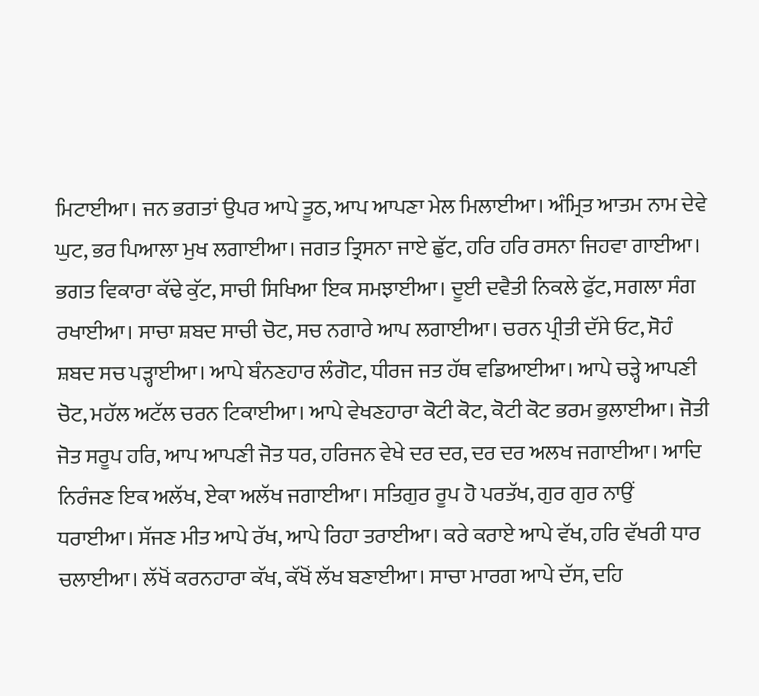ਮਿਟਾਈਆ। ਜਨ ਭਗਤਾਂ ਉਪਰ ਆਪੇ ਤੂਠ, ਆਪ ਆਪਣਾ ਮੇਲ ਮਿਲਾਈਆ। ਅੰਮ੍ਰਿਤ ਆਤਮ ਨਾਮ ਦੇਵੇ ਘੁਟ, ਭਰ ਪਿਆਲਾ ਮੁਖ ਲਗਾਈਆ। ਜਗਤ ਤ੍ਰਿਸਨਾ ਜਾਏ ਛੁੱਟ, ਹਰਿ ਹਰਿ ਰਸਨਾ ਜਿਹਵਾ ਗਾਈਆ। ਭਗਤ ਵਿਕਾਰਾ ਕੱਢੇ ਕੁੱਟ, ਸਾਚੀ ਸਿਖਿਆ ਇਕ ਸਮਝਾਈਆ। ਦੂਈ ਦਵੈਤੀ ਨਿਕਲੇ ਫੁੱਟ, ਸਗਲਾ ਸੰਗ ਰਖਾਈਆ। ਸਾਚਾ ਸ਼ਬਦ ਸਾਚੀ ਚੋਟ, ਸਚ ਨਗਾਰੇ ਆਪ ਲਗਾਈਆ। ਚਰਨ ਪ੍ਰੀਤੀ ਦੱਸੇ ਓਟ, ਸੋਹੰ ਸ਼ਬਦ ਸਚ ਪੜ੍ਹਾਈਆ। ਆਪੇ ਬੰਨਣਹਾਰ ਲੰਗੋਟ, ਧੀਰਜ ਜਤ ਹੱਥ ਵਡਿਆਈਆ। ਆਪੇ ਚੜ੍ਹੇ ਆਪਣੀ ਚੋਟ, ਮਹੱਲ ਅਟੱਲ ਚਰਨ ਟਿਕਾਈਆ। ਆਪੇ ਵੇਖਣਹਾਰਾ ਕੋਟੀ ਕੋਟ, ਕੋਟੀ ਕੋਟ ਭਰਮ ਭੁਲਾਈਆ। ਜੋਤੀ ਜੋਤ ਸਰੂਪ ਹਰਿ, ਆਪ ਆਪਣੀ ਜੋਤ ਧਰ, ਹਰਿਜਨ ਵੇਖੇ ਦਰ ਦਰ, ਦਰ ਦਰ ਅਲਖ ਜਗਾਈਆ। ਆਦਿ ਨਿਰੰਜਣ ਇਕ ਅਲੱਖ, ਏਕਾ ਅਲੱਖ ਜਗਾਈਆ। ਸਤਿਗੁਰ ਰੂਪ ਹੋ ਪਰਤੱਖ, ਗੁਰ ਗੁਰ ਨਾਉਂ ਧਰਾਈਆ। ਸੱਜਣ ਮੀਤ ਆਪੇ ਰੱਖ, ਆਪੇ ਰਿਹਾ ਤਰਾਈਆ। ਕਰੇ ਕਰਾਏ ਆਪੇ ਵੱਖ, ਹਰਿ ਵੱਖਰੀ ਧਾਰ ਚਲਾਈਆ। ਲੱਖੋਂ ਕਰਨਹਾਰਾ ਕੱਖ, ਕੱਖੋਂ ਲੱਖ ਬਣਾਈਆ। ਸਾਚਾ ਮਾਰਗ ਆਪੇ ਦੱਸ, ਦਹਿ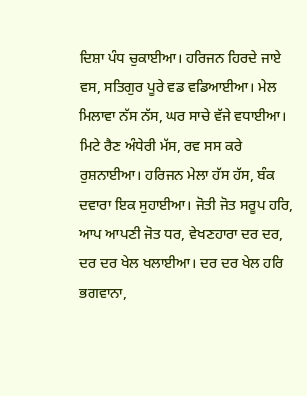ਦਿਸ਼ਾ ਪੰਧ ਚੁਕਾਈਆ। ਹਰਿਜਨ ਹਿਰਦੇ ਜਾਏ ਵਸ, ਸਤਿਗੁਰ ਪੂਰੇ ਵਡ ਵਡਿਆਈਆ। ਮੇਲ ਮਿਲਾਵਾ ਨੱਸ ਨੱਸ, ਘਰ ਸਾਚੇ ਵੱਜੇ ਵਧਾਈਆ। ਮਿਟੇ ਰੈਣ ਅੰਧੇਰੀ ਮੱਸ, ਰਵ ਸਸ ਕਰੇ ਰੁਸ਼ਨਾਈਆ। ਹਰਿਜਨ ਮੇਲਾ ਹੱਸ ਹੱਸ, ਬੰਕ ਦਵਾਰਾ ਇਕ ਸੁਹਾਈਆ। ਜੋਤੀ ਜੋਤ ਸਰੂਪ ਹਰਿ, ਆਪ ਆਪਣੀ ਜੋਤ ਧਰ, ਵੇਖਣਹਾਰਾ ਦਰ ਦਰ, ਦਰ ਦਰ ਖੇਲ ਖਲਾਈਆ। ਦਰ ਦਰ ਖੇਲ ਹਰਿ ਭਗਵਾਨਾ,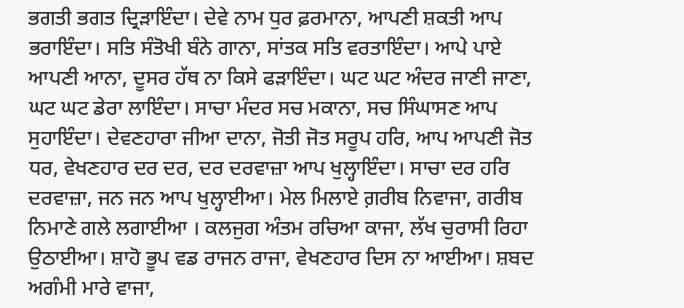ਭਗਤੀ ਭਗਤ ਦ੍ਰਿੜਾਇੰਦਾ। ਦੇਵੇ ਨਾਮ ਧੁਰ ਫ਼ਰਮਾਨਾ, ਆਪਣੀ ਸ਼ਕਤੀ ਆਪ ਭਰਾਇੰਦਾ। ਸਤਿ ਸੰਤੋਖੀ ਬੰਨੇ ਗਾਨਾ, ਸਾਂਤਕ ਸਤਿ ਵਰਤਾਇੰਦਾ। ਆਪੇ ਪਾਏ ਆਪਣੀ ਆਨਾ, ਦੂਸਰ ਹੱਥ ਨਾ ਕਿਸੇ ਫੜਾਇੰਦਾ। ਘਟ ਘਟ ਅੰਦਰ ਜਾਣੀ ਜਾਣਾ, ਘਟ ਘਟ ਡੇਰਾ ਲਾਇੰਦਾ। ਸਾਚਾ ਮੰਦਰ ਸਚ ਮਕਾਨਾ, ਸਚ ਸਿੰਘਾਸਣ ਆਪ ਸੁਹਾਇੰਦਾ। ਦੇਵਣਹਾਰਾ ਜੀਆ ਦਾਨਾ, ਜੋਤੀ ਜੋਤ ਸਰੂਪ ਹਰਿ, ਆਪ ਆਪਣੀ ਜੋਤ ਧਰ, ਵੇਖਣਹਾਰ ਦਰ ਦਰ, ਦਰ ਦਰਵਾਜ਼ਾ ਆਪ ਖੁਲ੍ਹਾਇੰਦਾ। ਸਾਚਾ ਦਰ ਹਰਿ ਦਰਵਾਜ਼ਾ, ਜਨ ਜਨ ਆਪ ਖੁਲ੍ਹਾਈਆ। ਮੇਲ ਮਿਲਾਏ ਗ਼ਰੀਬ ਨਿਵਾਜਾ, ਗਰੀਬ ਨਿਮਾਣੇ ਗਲੇ ਲਗਾਈਆ । ਕਲਜੁਗ ਅੰਤਮ ਰਚਿਆ ਕਾਜਾ, ਲੱਖ ਚੁਰਾਸੀ ਰਿਹਾ ਉਠਾਈਆ। ਸ਼ਾਹੋ ਭੂਪ ਵਡ ਰਾਜਨ ਰਾਜਾ, ਵੇਖਣਹਾਰ ਦਿਸ ਨਾ ਆਈਆ। ਸ਼ਬਦ ਅਗੰਮੀ ਮਾਰੇ ਵਾਜਾ,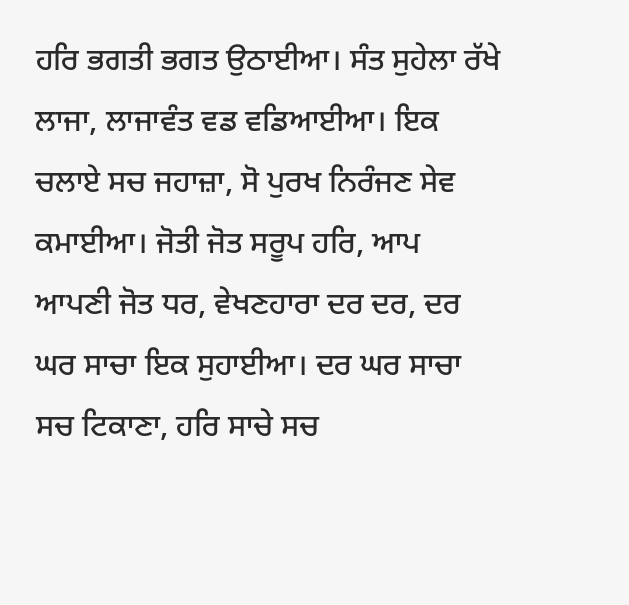ਹਰਿ ਭਗਤੀ ਭਗਤ ਉਠਾਈਆ। ਸੰਤ ਸੁਹੇਲਾ ਰੱਖੇ ਲਾਜਾ, ਲਾਜਾਵੰਤ ਵਡ ਵਡਿਆਈਆ। ਇਕ ਚਲਾਏ ਸਚ ਜਹਾਜ਼ਾ, ਸੋ ਪੁਰਖ ਨਿਰੰਜਣ ਸੇਵ ਕਮਾਈਆ। ਜੋਤੀ ਜੋਤ ਸਰੂਪ ਹਰਿ, ਆਪ ਆਪਣੀ ਜੋਤ ਧਰ, ਵੇਖਣਹਾਰਾ ਦਰ ਦਰ, ਦਰ ਘਰ ਸਾਚਾ ਇਕ ਸੁਹਾਈਆ। ਦਰ ਘਰ ਸਾਚਾ ਸਚ ਟਿਕਾਣਾ, ਹਰਿ ਸਾਚੇ ਸਚ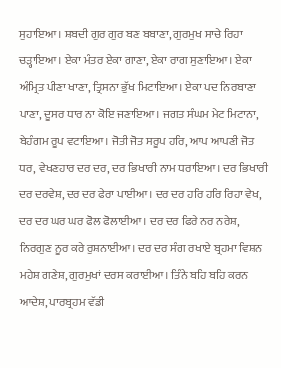ਸੁਹਾਇਆ। ਸ਼ਬਦੀ ਗੁਰ ਗੁਰ ਬਣ ਬਬਾਣਾ, ਗੁਰਮੁਖ ਸਾਚੇ ਰਿਹਾ ਚੜ੍ਹਾਇਆ। ਏਕਾ ਮੰਤਰ ਏਕਾ ਗਾਣਾ, ਏਕਾ ਰਾਗ ਸੁਣਾਇਆ। ਏਕਾ ਅੰਮ੍ਰਿਤ ਪੀਣਾ ਖਾਣਾ, ਤ੍ਰਿਸਨਾ ਭੁੱਖ ਮਿਟਾਇਆ। ਏਕਾ ਪਦ ਨਿਰਬਾਣਾ ਪਾਣਾ, ਦੂਸਰ ਧਾਰ ਨਾ ਕੋਇ ਜਣਾਇਆ। ਜਗਤ ਸੰਘਮ ਮੇਟ ਮਿਟਾਨਾ, ਬੇਹੰਗਮ ਰੂਪ ਵਟਾਇਆ। ਜੋਤੀ ਜੋਤ ਸਰੂਪ ਹਰਿ, ਆਪ ਆਪਣੀ ਜੋਤ ਧਰ, ਵੇਖਣਹਾਰ ਦਰ ਦਰ, ਦਰ ਭਿਖਾਰੀ ਨਾਮ ਧਰਾਇਆ। ਦਰ ਭਿਖਾਰੀ ਦਰ ਦਰਵੇਸ਼, ਦਰ ਦਰ ਫੇਰਾ ਪਾਈਆ। ਦਰ ਦਰ ਹਰਿ ਹਰਿ ਰਿਹਾ ਵੇਖ, ਦਰ ਦਰ ਘਰ ਘਰ ਫੋਲ ਫੋਲਾਈਆ। ਦਰ ਦਰ ਫਿਰੇ ਨਰ ਨਰੇਸ਼, ਨਿਰਗੁਣ ਨੂਰ ਕਰੇ ਰੁਸ਼ਨਾਈਆ। ਦਰ ਦਰ ਸੰਗ ਰਖਾਏ ਬ੍ਰਹਮਾ ਵਿਸ਼ਨ ਮਹੇਸ਼ ਗਣੇਸ਼, ਗੁਰਮੁਖਾਂ ਦਰਸ ਕਰਾਈਆ। ਤਿੰਨੇ ਬਹਿ ਬਹਿ ਕਰਨ ਆਦੇਸ਼, ਪਾਰਬ੍ਰਹਮ ਵੱਡੀ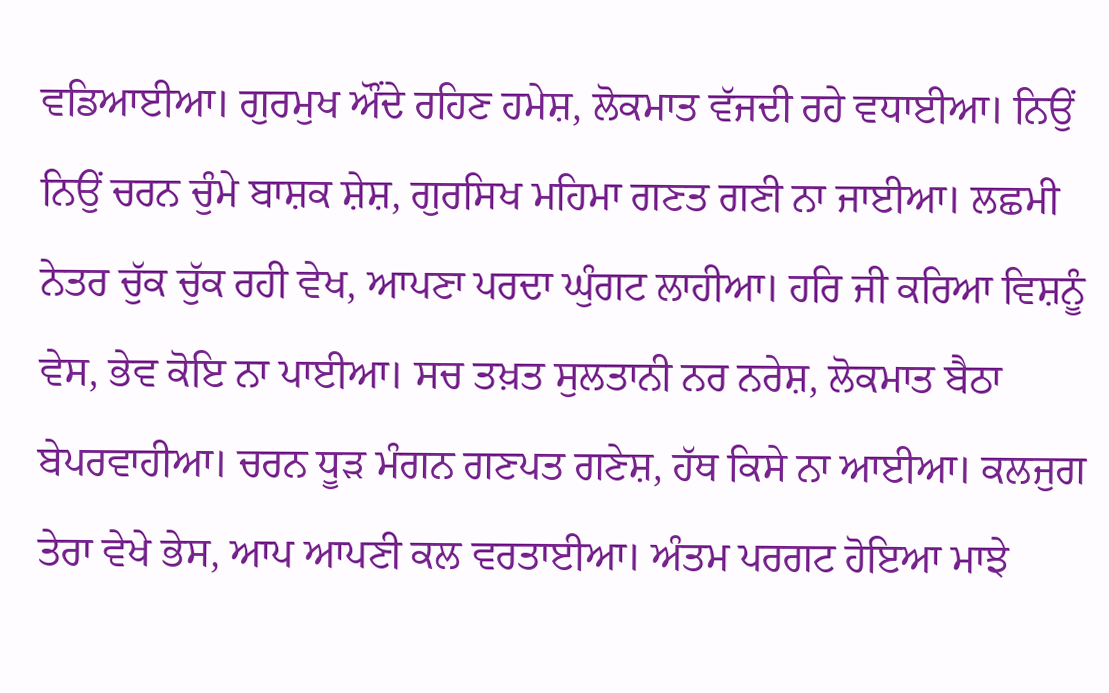ਵਡਿਆਈਆ। ਗੁਰਮੁਖ ਔਂਦੇ ਰਹਿਣ ਹਮੇਸ਼, ਲੋਕਮਾਤ ਵੱਜਦੀ ਰਹੇ ਵਧਾਈਆ। ਨਿਉਂ ਨਿਉਂ ਚਰਨ ਚੁੰਮੇ ਬਾਸ਼ਕ ਸ਼ੇਸ਼, ਗੁਰਸਿਖ ਮਹਿਮਾ ਗਣਤ ਗਣੀ ਨਾ ਜਾਈਆ। ਲਛਮੀ ਨੇਤਰ ਚੁੱਕ ਚੁੱਕ ਰਹੀ ਵੇਖ, ਆਪਣਾ ਪਰਦਾ ਘੁੰਗਟ ਲਾਹੀਆ। ਹਰਿ ਜੀ ਕਰਿਆ ਵਿਸ਼ਨੂੰ ਵੇਸ, ਭੇਵ ਕੋਇ ਨਾ ਪਾਈਆ। ਸਚ ਤਖ਼ਤ ਸੁਲਤਾਨੀ ਨਰ ਨਰੇਸ਼, ਲੋਕਮਾਤ ਬੈਠਾ ਬੇਪਰਵਾਹੀਆ। ਚਰਨ ਧੂੜ ਮੰਗਨ ਗਣਪਤ ਗਣੇਸ਼, ਹੱਥ ਕਿਸੇ ਨਾ ਆਈਆ। ਕਲਜੁਗ ਤੇਰਾ ਵੇਖੇ ਭੇਸ, ਆਪ ਆਪਣੀ ਕਲ ਵਰਤਾਈਆ। ਅੰਤਮ ਪਰਗਟ ਹੋਇਆ ਮਾਝੇ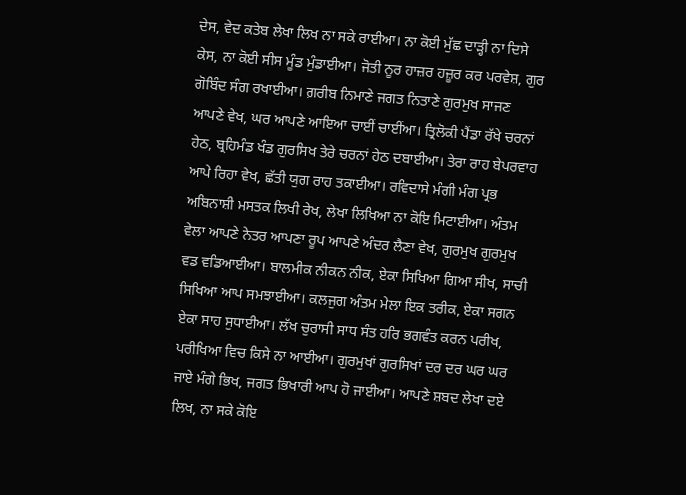ਦੇਸ, ਵੇਦ ਕਤੇਬ ਲੇਖਾ ਲਿਖ ਨਾ ਸਕੇ ਰਾਈਆ। ਨਾ ਕੋਈ ਮੁੱਛ ਦਾੜ੍ਹੀ ਨਾ ਦਿਸੇ ਕੇਸ, ਨਾ ਕੋਈ ਸੀਸ ਮੂੰਡ ਮੁੰਡਾਈਆ। ਜੋਤੀ ਨੂਰ ਹਾਜ਼ਰ ਹਜ਼ੂਰ ਕਰ ਪਰਵੇਸ਼, ਗੁਰ ਗੋਬਿੰਦ ਸੰਗ ਰਖਾਈਆ। ਗ਼ਰੀਬ ਨਿਮਾਣੇ ਜਗਤ ਨਿਤਾਣੇ ਗੁਰਮੁਖ ਸਾਜਣ ਆਪਣੇ ਵੇਖ, ਘਰ ਆਪਣੇ ਆਇਆ ਚਾਈਂ ਚਾਈਂਆ। ਤ੍ਰਿਲੋਕੀ ਪੈਂਡਾ ਰੱਖੇ ਚਰਨਾਂ ਹੇਠ, ਬ੍ਰਹਿਮੰਡ ਖੰਡ ਗੁਰਸਿਖ ਤੇਰੇ ਚਰਨਾਂ ਹੇਠ ਦਬਾਈਆ। ਤੇਰਾ ਰਾਹ ਬੇਪਰਵਾਹ ਆਪੇ ਰਿਹਾ ਵੇਖ, ਛੱਤੀ ਯੁਗ ਰਾਹ ਤਕਾਈਆ। ਰਵਿਦਾਸੇ ਮੰਗੀ ਮੰਗ ਪ੍ਰਭ ਅਬਿਨਾਸ਼ੀ ਮਸਤਕ ਲਿਖੀ ਰੇਖ, ਲੇਖਾ ਲਿਖਿਆ ਨਾ ਕੋਇ ਮਿਟਾਈਆ। ਅੰਤਮ ਵੇਲਾ ਆਪਣੇ ਨੇਤਰ ਆਪਣਾ ਰੂਪ ਆਪਣੇ ਅੰਦਰ ਲੈਣਾ ਵੇਖ, ਗੁਰਮੁਖ ਗੁਰਮੁਖ ਵਡ ਵਡਿਆਈਆ। ਬਾਲਮੀਕ ਨੀਕਨ ਨੀਕ, ਏਕਾ ਸਿਖਿਆ ਗਿਆ ਸੀਖ, ਸਾਚੀ ਸਿਖਿਆ ਆਪ ਸਮਝਾਈਆ। ਕਲਜੁਗ ਅੰਤਮ ਮੇਲਾ ਇਕ ਤਰੀਕ, ਏਕਾ ਸਗਨ ਏਕਾ ਸਾਹ ਸੁਧਾਈਆ। ਲੱਖ ਚੁਰਾਸੀ ਸਾਧ ਸੰਤ ਹਰਿ ਭਗਵੰਤ ਕਰਨ ਪਰੀਖ, ਪਰੀਖਿਆ ਵਿਚ ਕਿਸੇ ਨਾ ਆਈਆ। ਗੁਰਮੁਖਾਂ ਗੁਰਸਿਖਾਂ ਦਰ ਦਰ ਘਰ ਘਰ ਜਾਏ ਮੰਗੇ ਭਿਖ, ਜਗਤ ਭਿਖਾਰੀ ਆਪ ਹੋ ਜਾਈਆ। ਆਪਣੇ ਸ਼ਬਦ ਲੇਖਾ ਦਏ ਲਿਖ, ਨਾ ਸਕੇ ਕੋਇ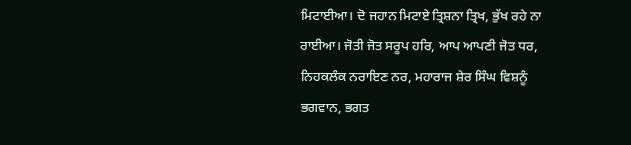ਮਿਟਾਈਆ। ਦੋ ਜਹਾਨ ਮਿਟਾਏ ਤ੍ਰਿਸ਼ਨਾ ਤ੍ਰਿਖ, ਭੁੱਖ ਰਹੇ ਨਾ ਰਾਈਆ। ਜੋਤੀ ਜੋਤ ਸਰੂਪ ਹਰਿ, ਆਪ ਆਪਣੀ ਜੋਤ ਧਰ, ਨਿਹਕਲੰਕ ਨਰਾਇਣ ਨਰ, ਮਹਾਰਾਜ ਸ਼ੇਰ ਸਿੰਘ ਵਿਸ਼ਨੂੰ ਭਗਵਾਨ, ਭਗਤ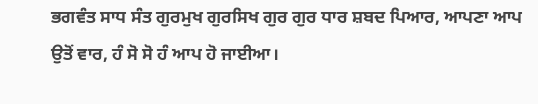ਭਗਵੰਤ ਸਾਧ ਸੰਤ ਗੁਰਮੁਖ ਗੁਰਸਿਖ ਗੁਰ ਗੁਰ ਧਾਰ ਸ਼ਬਦ ਪਿਆਰ, ਆਪਣਾ ਆਪ ਉਤੋਂ ਵਾਰ, ਹੰ ਸੋ ਸੋ ਹੰ ਆਪ ਹੋ ਜਾਈਆ।